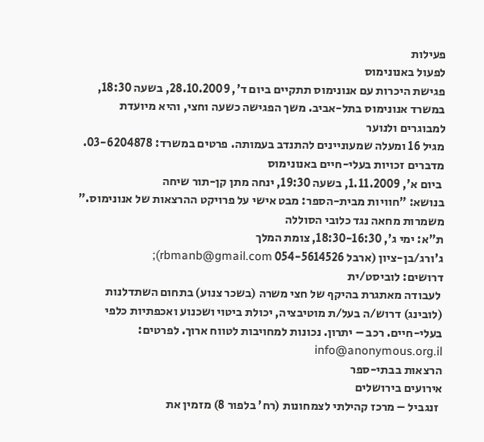פעילות
לפעול באנונימוס
פגישת היכרות עם אנונימוס תתקיים ביום ד', 28.10.2009, בשעה 18:30,
במשרד אנונימוס בתל-אביב. משך הפגישה כשעה וחצי, והיא מיועדת למבוגרים ולנוער
מגיל 16 ומעלה שמעוניינים להתנדב בעמותה. פרטים במשרד: 03-6204878.
מדברים זכויות בעלי-חיים באנונימוס
 ביום א', 1.11.2009, בשעה 19:30, ינחה מתן קן-תור שיחה
בנושא: "חוויות מבית-הספר: מבט אישי על פרויקט ההרצאות של אנונימוס."
משמרות מחאה נגד כלובי הסוללה
ת"א: ימי ג', 18:30-16:30, צומת המלך
ג'ורג/בן-ציון (ארבל 054-5614526 rbmanb@gmail.com);
דרושים: לוביסט/ית
 לעבודה מאתגרת בהיקף של חצי משרה (בשכר צנוע) בתחום השתדלנות
(לובינג) דרוש/ה בעל/ת מוטיבציה, יכולת ביטוי ושכנוע ואכפתיות כלפי
בעלי-חיים. רכב – יתרון. נכונות למחויבות לטווח ארוך. לפרטים: info@anonymous.org.il
הרצאות בבתי-ספר
אירועים בירושלים
 זנגביל – מרכז קהילתי לצמחונות (רח' בלפור 8) מזמין את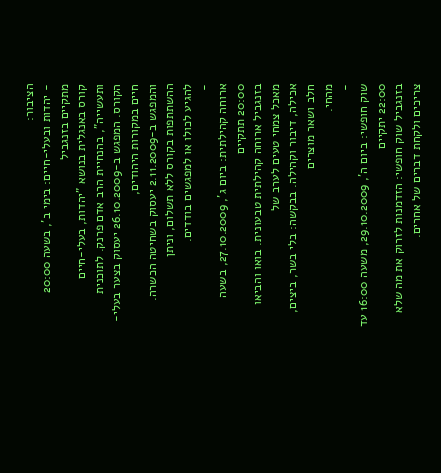הציבור:
- יהדות ובעלי-חיים: בימי ב', בשעה 20:00 מתקיים בזנגביל
קורס באנגלית בנושא "יהדות, בעלי-חיים ותעשייה", בהנחיית הרב אדם פרנק. לתוכנית
הקורס. המפגש ב-26.10.2009 יעסוק בצער בעלי-חיים במקורות היהודים,
והמפגש ב-2.11.2009 יעסוק בשחיטה הכשרה. ההשתתפות בקורס ללא תשלום, וניתן
להגיע לכולו או למפגשים בודדים.
-
ארוחה קהילתית: ביום ג', 27.10.2009, בשעה 20:00 תתקיים
בזנגביל ארוחה קהילתית טבעונית. בואו והביאו מאכל צמחי טעים לערב של
אכילה, דיבור וקהילה. בבקשה: בלי בשר, ביצים, חלב ושאר מוצרים
מהחי.
-
שוק חופשי: ביום ה', 29.10.2009, משעה 16:00 עד 22:00 יתקיים
בזנגביל שוק חופשי: הזדמנות לזרוק את מה שלא צריכים ולקחת דברים של אחרים.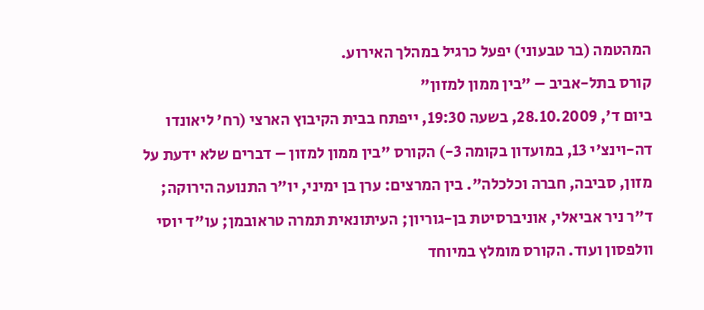המהטמה (בר טבעוני) יפעל כרגיל במהלך האירוע.
קורס בתל-אביב – "בין ממון למזון"
ביום ד', 28.10.2009, בשעה 19:30, ייפתח בבית הקיבוץ הארצי (רח' ליאונדו
דה-וינצ'י 13, במועדון בקומה 3-) הקורס "בין ממון למזון – דברים שלא ידעת על
מזון, סביבה, חברה וכלכלה". בין המרצים: ערן בן ימיני, יו"ר התנועה הירוקה;
ד"ר ניר אביאלי, אוניברסיטת בן-גוריון; העיתונאית תמרה טראובמן; עו"ד יוסי
וולפסון ועוד. הקורס מומלץ במיוחד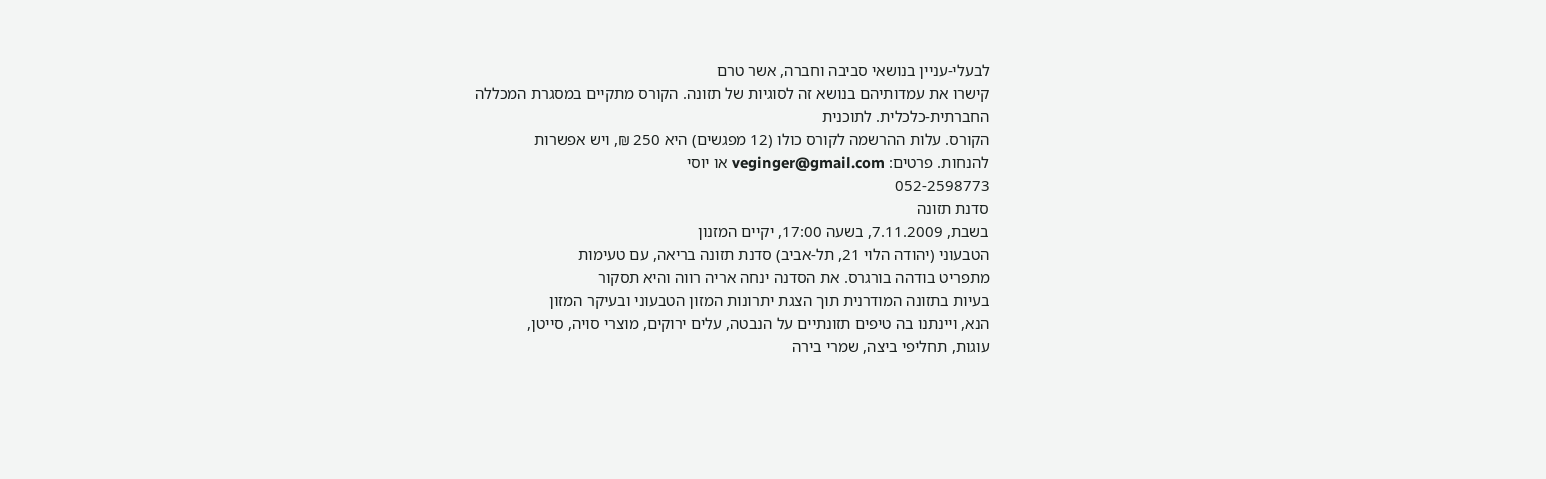לבעלי-עניין בנושאי סביבה וחברה, אשר טרם
קישרו את עמדותיהם בנושא זה לסוגיות של תזונה. הקורס מתקיים במסגרת המכללה
החברתית-כלכלית. לתוכנית
הקורס. עלות ההרשמה לקורס כולו (12 מפגשים) היא 250 ₪, ויש אפשרות
להנחות. פרטים: veginger@gmail.com או יוסי
052-2598773
סדנת תזונה
בשבת, 7.11.2009, בשעה 17:00, יקיים המזנון
הטבעוני (יהודה הלוי 21, תל-אביב) סדנת תזונה בריאה, עם טעימות
מתפריט בודהה בורגרס. את הסדנה ינחה אריה רווה והיא תסקור
בעיות בתזונה המודרנית תוך הצגת יתרונות המזון הטבעוני ובעיקר המזון
הנא, ויינתנו בה טיפים תזונתיים על הנבטה, עלים ירוקים, מוצרי סויה, סייטן,
עוגות, תחליפי ביצה, שמרי בירה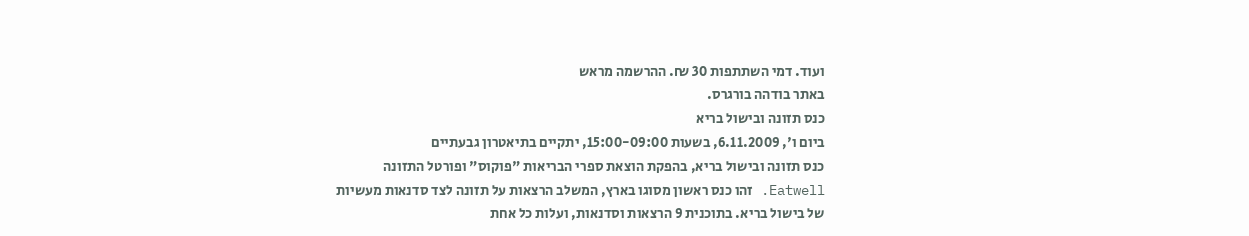ועוד. דמי השתתפות 30 ₪. ההרשמה מראש
באתר בודהה בורגרס.
כנס תזונה ובישול בריא
ביום ו', 6.11.2009, בשעות 15:00-09:00, יתקיים בתיאטרון גבעתיים
כנס תזונה ובישול בריא, בהפקת הוצאת ספרי הבריאות "פוקוס" ופורטל התזונה
Eatwell. זהו כנס ראשון מסוגו בארץ, המשלב הרצאות על תזונה לצד סדנאות מעשיות
של בישול בריא. בתוכנית 9 הרצאות וסדנאות, ועלות כל אחת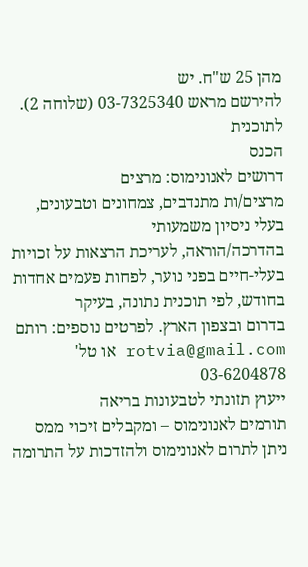מהן 25 ש"ח. יש
להירשם מראש 03-7325340 (שלוחה 2). לתוכנית
הכנס
דרושים לאנונימוס: מרצים
מרצים/ות מתנדבים, צמחונים וטבעונים, בעלי ניסיון משמעותי
בהדרכה/הוראה, לעריכת הרצאות על זכויות
בעלי-חיים בפני נוער, לפחות פעמים אחדות בחודש, לפי תוכנית נתונה, בעיקר
בדרום ובצפון הארץ. לפרטים נוספים: רותם rotvia@gmail.com או טל'
03-6204878
ייעוץ תזונתי לטבעונות בריאה
תורמים לאנונימוס – ומקבלים זיכוי ממס
ניתן לתרום לאנונימוס ולהזדכות על התרומה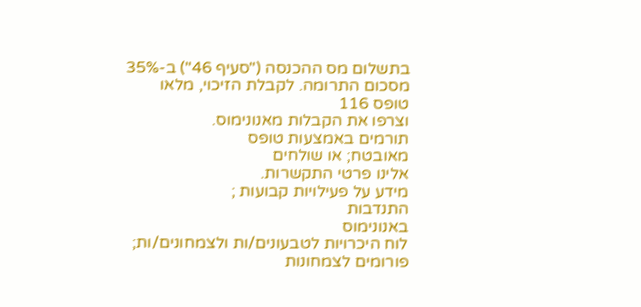בתשלום מס ההכנסה ("סעיף 46") ב-35% מסכום התרומה. לקבלת הזיכוי, מלאו
טופס 116
וצרפו את הקבלות מאנונימוס.
תורמים באמצעות טופס
מאובטח; או שולחים
אלינו פרטי התקשרות.
מידע על פעילויות קבועות ;
התנדבות
באנונימוס
לוח היכרויות לטבעונים/ות ולצמחונים/ות;
פורומים לצמחונות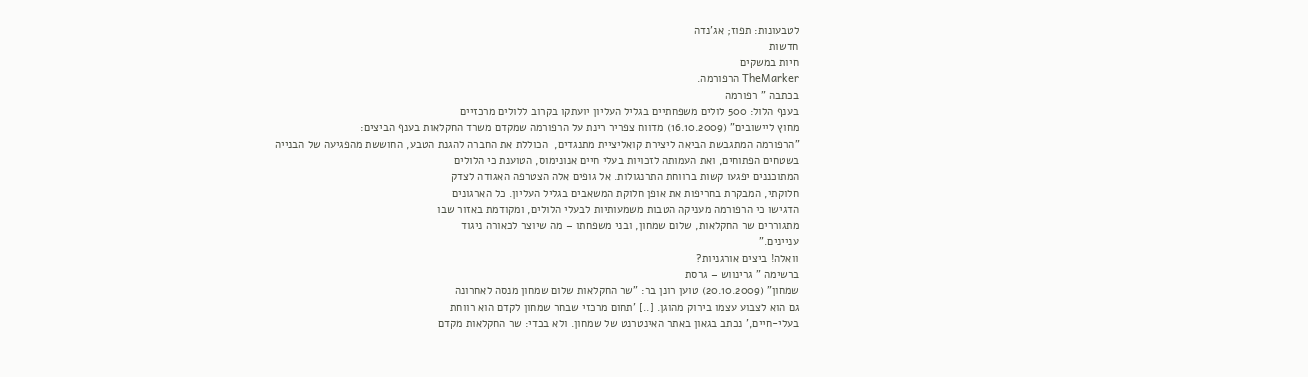לטבעונות: תפוז; אג'נדה
חדשות
חיות במשקים
TheMarker הרפורמה.
בכתבה " רפורמה
בענף הלול: 500 לולים משפחתיים בגליל העליון יועתקו בקרוב ללולים מרכזיים
מחוץ ליישובים" (16.10.2009) מדווח צפריר רינת על הרפורמה שמקדם משרד החקלאות בענף הביצים:
"הרפורמה המתגבשת הביאה ליצירת קואליציית מתנגדים,  הכוללת את החברה להגנת הטבע, החוששת מהפגיעה של הבנייה
בשטחים הפתוחים, ואת העמותה לזכויות בעלי חיים אנונימוס, הטוענת כי הלולים
המתוכננים יפגעו קשות ברווחת התרנגולות. אל גופים אלה הצטרפה האגודה לצדק
חלוקתי, המבקרת בחריפות את אופן חלוקת המשאבים בגליל העליון. כל הארגונים
הדגישו כי הרפורמה מעניקה הטבות משמעותיות לבעלי הלולים, ומקודמת באזור שבו
מתגוררים שר החקלאות, שלום שמחון, ובני משפחתו – מה שיוצר לכאורה ניגוד
עניינים."
וואלה! ביצים אורגניות?
ברשימה " גרינווש – גרסת
שמחון" (20.10.2009) טוען רונן בר: "שר החקלאות שלום שמחון מנסה לאחרונה
גם הוא לצבוע עצמו בירוק מהוגן. [..] 'תחום מרכזי שבחר שמחון לקדם הוא רווחת
בעלי-חיים,' נכתב בגאון באתר האינטרנט של שמחון. ולא בכדי: שר החקלאות מקדם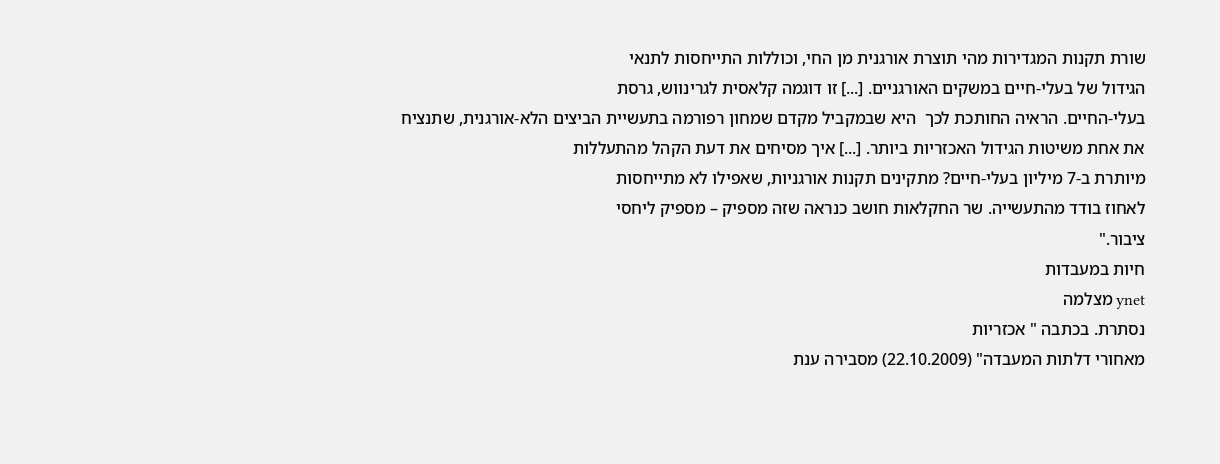שורת תקנות המגדירות מהי תוצרת אורגנית מן החי, וכוללות התייחסות לתנאי
הגידול של בעלי-חיים במשקים האורגניים. [...] זו דוגמה קלאסית לגרינווש, גרסת
בעלי-החיים. הראיה החותכת לכך  היא שבמקביל מקדם שמחון רפורמה בתעשיית הביצים הלא-אורגנית, שתנציח
את אחת משיטות הגידול האכזריות ביותר. [...] איך מסיחים את דעת הקהל מהתעללות
מיותרת ב-7 מיליון בעלי-חיים? מתקינים תקנות אורגניות, שאפילו לא מתייחסות
לאחוז בודד מהתעשייה. שר החקלאות חושב כנראה שזה מספיק – מספיק ליחסי
ציבור."
חיות במעבדות
ynet מצלמה
נסתרת. בכתבה " אכזריות
מאחורי דלתות המעבדה" (22.10.2009) מסבירה ענת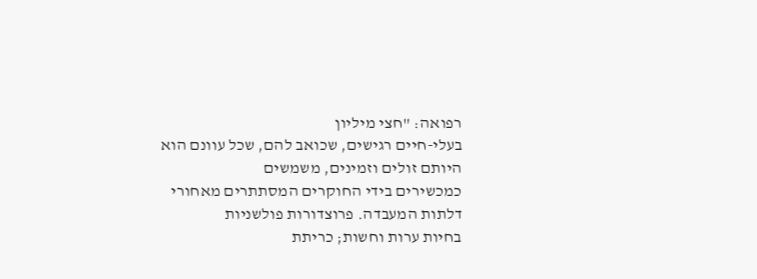רפואה: "חצי מיליון
בעלי-חיים רגישים, שכואב להם, שכל עוונם הוא היותם זולים וזמינים, משמשים
כמכשירים בידי החוקרים המסתתרים מאחורי דלתות המעבדה. פרוצדורות פולשניות
בחיות ערות וחשות; כריתת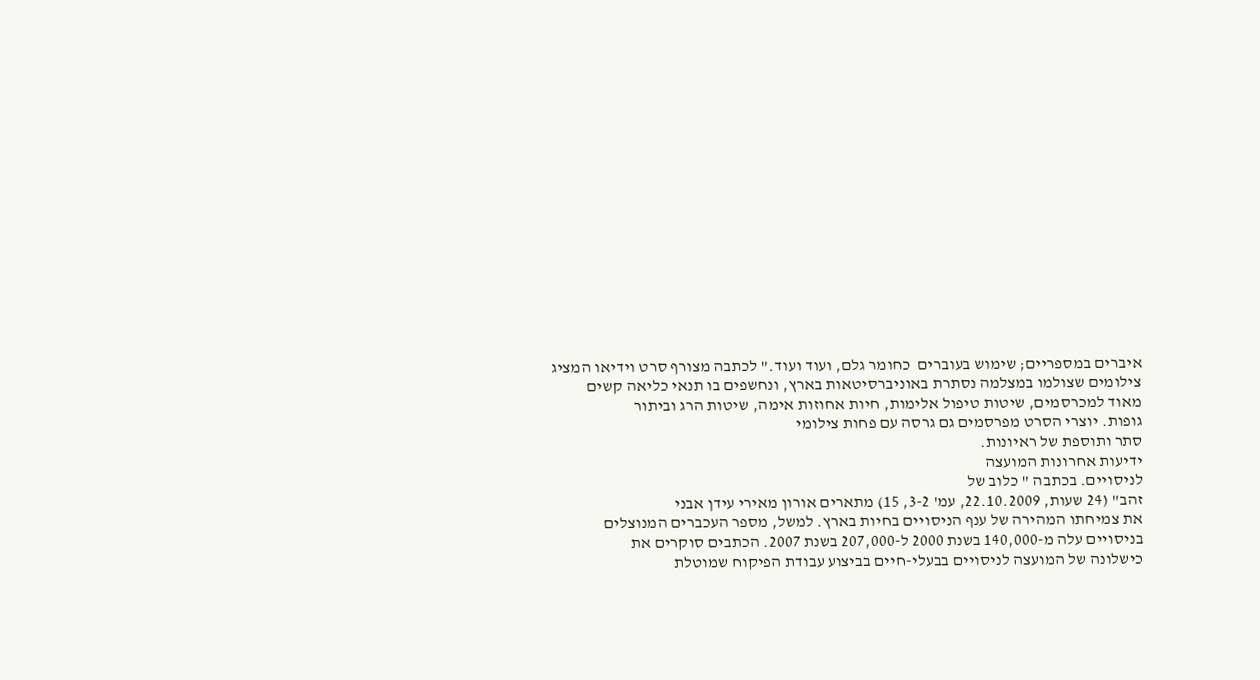איברים במספריים; שימוש בעוברים  כחומר גלם, ועוד ועוד." לכתבה מצורף סרט וידיאו המציג
צילומים שצולמו במצלמה נסתרת באוניברסיטאות בארץ, ונחשפים בו תנאי כליאה קשים
מאוד למכרסמים, שיטות טיפול אלימות, חיות אחוזות אימה, שיטות הרג וביתור
גופות. יוצרי הסרט מפרסמים גם גרסה עם פחות צילומי
סתר ותוספת של ראיונות.
ידיעות אחרונות המועצה
לניסויים. בכתבה " כלוב של
זהב" (24 שעות, 22.10.2009, עמ' 3-2, 15) מתארים אורון מאירי עידן אבני
את צמיחתו המהירה של ענף הניסויים בחיות בארץ. למשל, מספר העכברים המנוצלים
בניסויים עלה מ-140,000 בשנת 2000 ל-207,000 בשנת 2007. הכתבים סוקרים את
כישלונה של המועצה לניסויים בבעלי-חיים בביצוע עבודת הפיקוח שמוטלת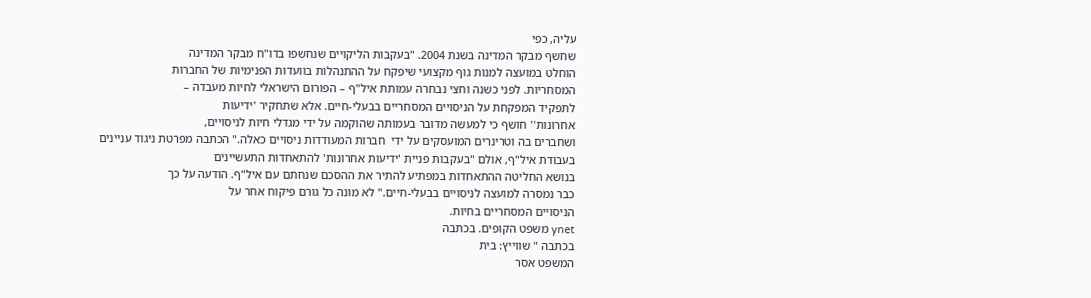עליה, כפי
שחשף מבקר המדינה בשנת 2004. "בעקבות הליקויים שנחשפו בדו"ח מבקר המדינה
הוחלט במועצה למנות גוף מקצועי שיפקח על ההתנהלות בוועדות הפנימיות של החברות
המסחריות. לפני כשנה וחצי נבחרה עמותת איל"ף – הפורום הישראלי לחיות מעבדה –
לתפקיד המפקחת על הניסויים המסחריים בבעלי-חיים. אלא שתחקיר 'ידיעות
אחרונות'' חושף כי למעשה מדובר בעמותה שהוקמה על ידי מגדלי חיות לניסויים,
ושחברים בה וטרינרים המועסקים על ידי  חברות המעודדות ניסויים כאלה." הכתבה מפרטת ניגוד עניינים
בעבודת איל"ף, אולם "בעקבות פניית 'ידיעות אחרונות' להתאחדות התעשיינים
בנושא החליטה ההתאחדות במפתיע להתיר את ההסכם שנחתם עם איל"ף. הודעה על כך
כבר נמסרה למועצה לניסויים בבעלי-חיים." לא מונה כל גורם פיקוח אחר על
הניסויים המסחריים בחיות.
ynet משפט הקופים. בכתבה
בכתבה " שווייץ: בית
המשפט אסר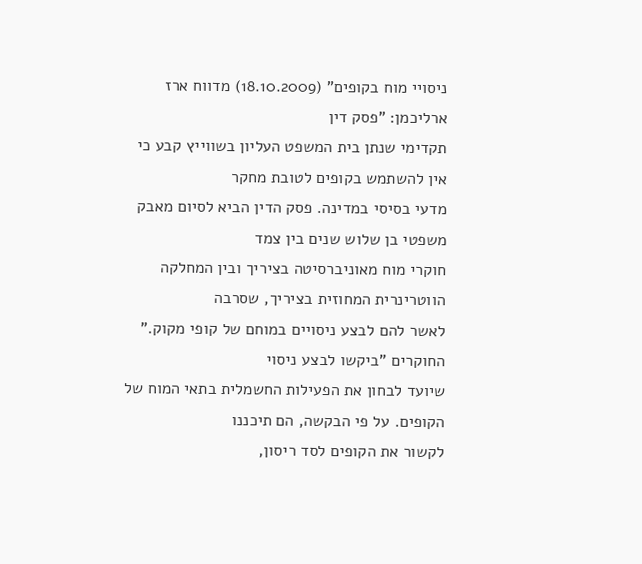ניסויי מוח בקופים" (18.10.2009) מדווח ארז ארליכמן: "פסק דין
תקדימי שנתן בית המשפט העליון בשווייץ קבע כי אין להשתמש בקופים לטובת מחקר
מדעי בסיסי במדינה. פסק הדין הביא לסיום מאבק משפטי בן שלוש שנים בין צמד
חוקרי מוח מאוניברסיטה בציריך ובין המחלקה הווטרינרית המחוזית בציריך, שסרבה
לאשר להם לבצע ניסויים במוחם של קופי מקוק." החוקרים "ביקשו לבצע ניסוי
שיועד לבחון את הפעילות החשמלית בתאי המוח של הקופים. על פי הבקשה, הם תיכננו
לקשור את הקופים לסד ריסון,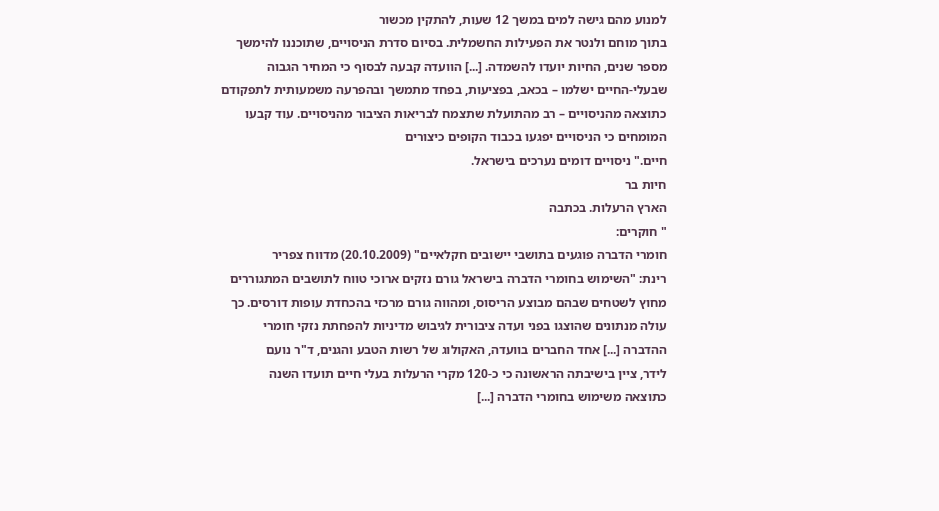למנוע מהם גישה למים במשך 12 שעות, להתקין מכשור
בתוך מוחם ולנטר את הפעילות החשמלית. בסיום סדרת הניסויים, שתוכננו להימשך
מספר שנים, החיות יועדו להשמדה. [...] הוועדה קבעה לבסוף כי המחיר הגבוה
שבעלי-החיים ישלמו – בכאב, בפציעות, בפחד מתמשך ובהפרעה משמעותית לתפקודם
כתוצאה מהניסויים – רב מהתועלת שתצמח לבריאות הציבור מהניסויים. עוד קבעו
המומחים כי הניסויים יפגעו בכבוד הקופים כיצורים
חיים." ניסויים דומים נערכים בישראל.
חיות בר
הארץ הרעלות. בכתבה
" חוקרים:
חומרי הדברה פוגעים בתושבי יישובים חקלאיים" (20.10.2009) מדווח צפריר
רינת: "השימוש בחומרי הדברה בישראל גורם נזקים ארוכי טווח לתושבים המתגוררים
מחוץ לשטחים שבהם מבוצע הריסוס, ומהווה גורם מרכזי בהכחדת עופות דורסים. כך
עולה מנתונים שהוצגו בפני ועדה ציבורית לגיבוש מדיניות להפחתת נזקי חומרי
ההדברה [...] אחד החברים בוועדה, האקולוג של רשות הטבע והגנים, ד"ר נועם
לידר, ציין בישיבתה הראשונה כי כ-120 מקרי הרעלות בעלי חיים תועדו השנה
כתוצאה משימוש בחומרי הדברה [...]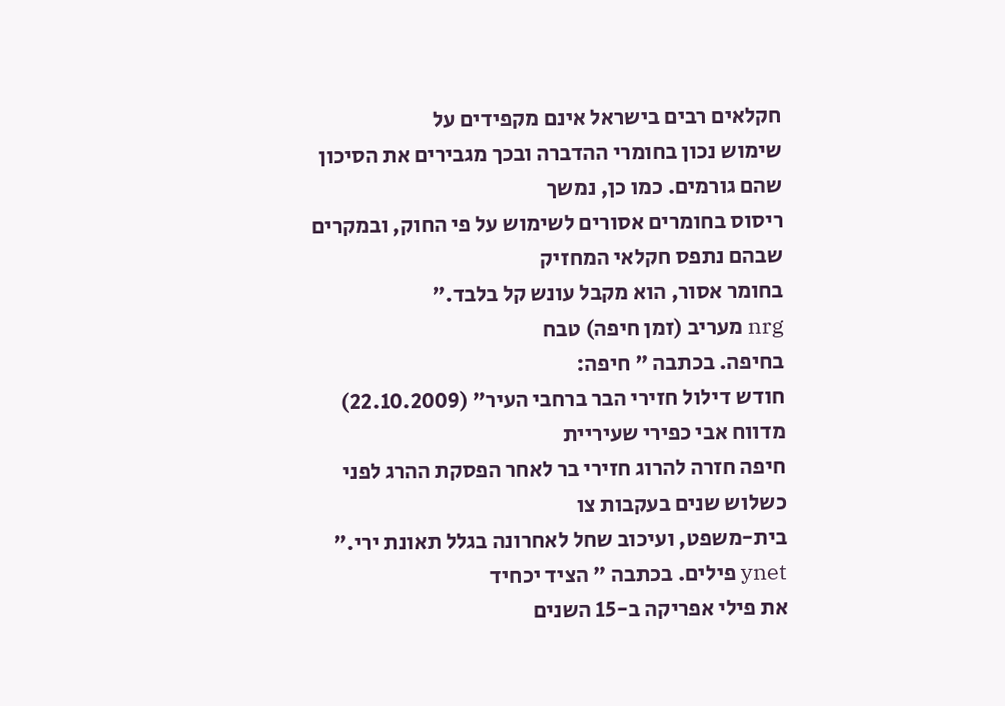חקלאים רבים בישראל אינם מקפידים על
שימוש נכון בחומרי ההדברה ובכך מגבירים את הסיכון שהם גורמים. כמו כן, נמשך
ריסוס בחומרים אסורים לשימוש על פי החוק, ובמקרים שבהם נתפס חקלאי המחזיק
בחומר אסור, הוא מקבל עונש קל בלבד."
nrg מעריב (זמן חיפה) טבח
בחיפה. בכתבה " חיפה:
חודש דילול חזירי הבר ברחבי העיר" (22.10.2009) מדווח אבי כפירי שעיריית
חיפה חזרה להרוג חזירי בר לאחר הפסקת ההרג לפני כשלוש שנים בעקבות צו
בית-משפט, ועיכוב שחל לאחרונה בגלל תאונת ירי."
ynet פילים. בכתבה " הציד יכחיד
את פילי אפריקה ב-15 השנים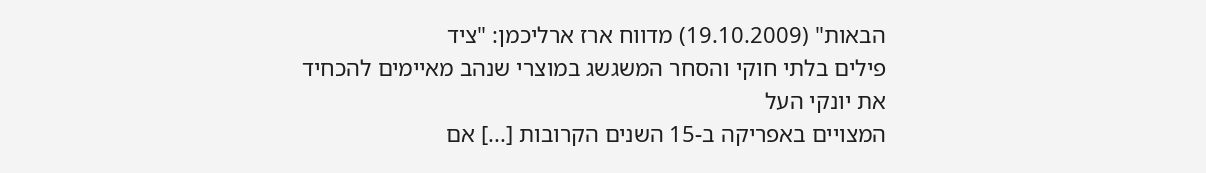הבאות" (19.10.2009) מדווח ארז ארליכמן: "ציד
פילים בלתי חוקי והסחר המשגשג במוצרי שנהב מאיימים להכחיד את יונקי העל
המצויים באפריקה ב-15 השנים הקרובות [...] אם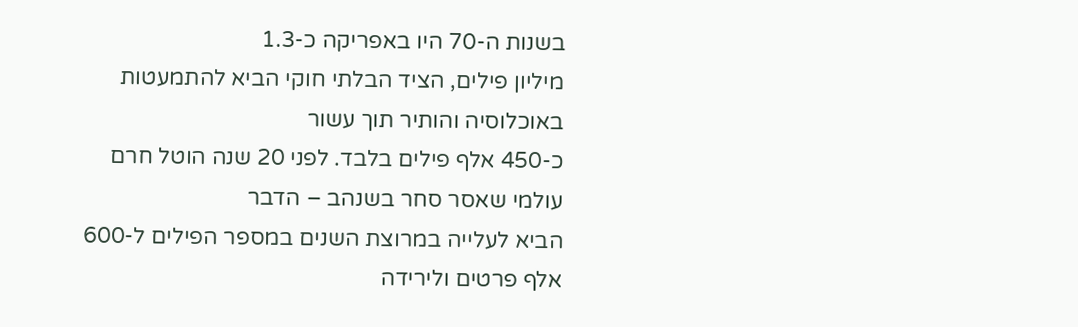בשנות ה-70 היו באפריקה כ-1.3
מיליון פילים, הציד הבלתי חוקי הביא להתמעטות באוכלוסיה והותיר תוך עשור
כ-450 אלף פילים בלבד. לפני 20 שנה הוטל חרם עולמי שאסר סחר בשנהב – הדבר
הביא לעלייה במרוצת השנים במספר הפילים ל-600 אלף פרטים ולירידה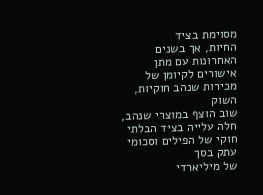מסוימת בציד
החיות, אך בשנים האחרונות עם מתן אישורים לקיומן של מכירות שנהב חוקיות, השוק
שוב הוצף במוצרי שנהב, חלה עלייה בציד הבלתי חוקי של הפילים וסכומי עתק בסך
של מיליארדי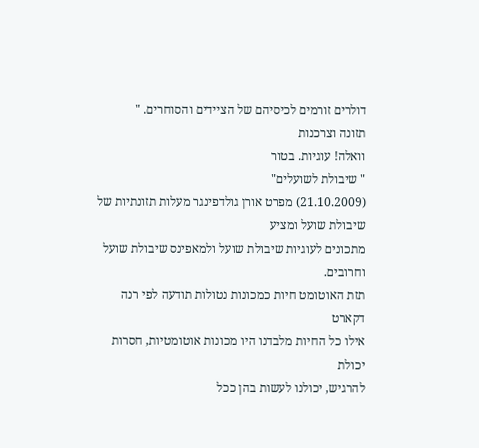דולרים זורמים לכיסיהם של הציידים והסוחרים. "
תזונה וצרכנות
וואלה! עוגיות. בטור
" שיבולת לשועלים"
(21.10.2009) מפרט אורן גולדפינגר מעלות תזונתיות של שיבולת שועל ומציע
מתכונים לעוגיות שיבולת שועל ולמאפינס שיבולת שועל וחרובים.
תזת האוטומט חיות כמכונות נטולות תודעה לפי רנה
דקארט
אילו כל החיות מלבדנו היו מכונות אוטומטיות, חסרות יכולת
להרגיש, יכולנו לעשות בהן ככל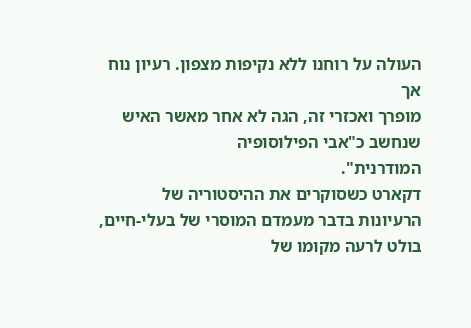העולה על רוחנו ללא נקיפות מצפון. רעיון נוח אך
מופרך ואכזרי זה, הגה לא אחר מאשר האיש שנחשב כ"אבי הפילוסופיה
המודרנית".
דקארט כשסוקרים את ההיסטוריה של הרעיונות בדבר מעמדם המוסרי של בעלי-חיים,
בולט לרעה מקומו של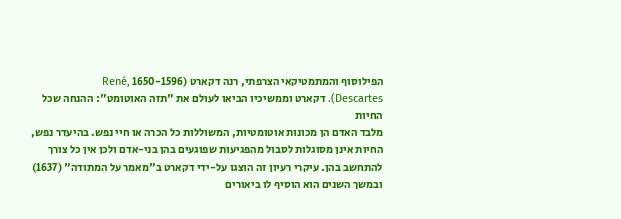הפילוסוף והמתמטיקאי הצרפתי, רנה דקארט (1650-1596 ,René
Descartes). דקארט וממשיכיו הביאו לעולם את "תזה האוטומט": ההנחה שכל החיות
מלבד האדם הן מכונות אוטומטיות, המשוללות כל הכרה או חיי נפש. בהיעדר נפש,
החיות אינן מסוגלות לסבול מהפגיעות שפוגעים בהן בני-אדם ולכן אין כל צורך
להתחשב בהן. עיקרי רעיון זה הוצגו על-ידי דקארט ב"מאמר על המתודה" (1637)
ובמשך השנים הוא הוסיף לו ביאורים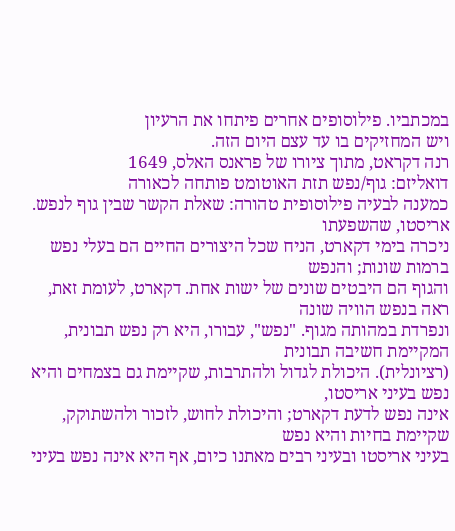במכתביו. פילוסופים אחרים פיתחו את הרעיון
ויש המחזיקים בו עד עצם היום הזה.
רנה דקראט, מתוך ציורו של פראנס האלס, 1649
דואליזם: גוף/נפש תזת האוטומט פותחה לכאורה
כמענה לבעיה פילוסופית טהורה: שאלת הקשר שבין גוף לנפש. אריסטו, שהשפעתו
ניכרה בימי דקארט, הניח שכל היצורים החיים הם בעלי נפש ברמות שונות; והנפש
והגוף הם היבטים שונים של ישות אחת. דקארט, לעומת זאת, ראה בנפש הוויה שונה
ונפרדת במהותה מגוף. "נפש", עבורו, היא רק נפש תבונית, המקיימת חשיבה תבונית
(רציונלית). היכולת לגדול ולהתרבות, שקיימת גם בצמחים והיא נפש בעיני אריסטו,
אינה נפש לדעת דקארט; והיכולת לחוש, לזכור ולהשתוקק, שקיימת בחיות והיא נפש
בעיני אריסטו ובעיני רבים מאתנו כיום, אף היא אינה נפש בעיני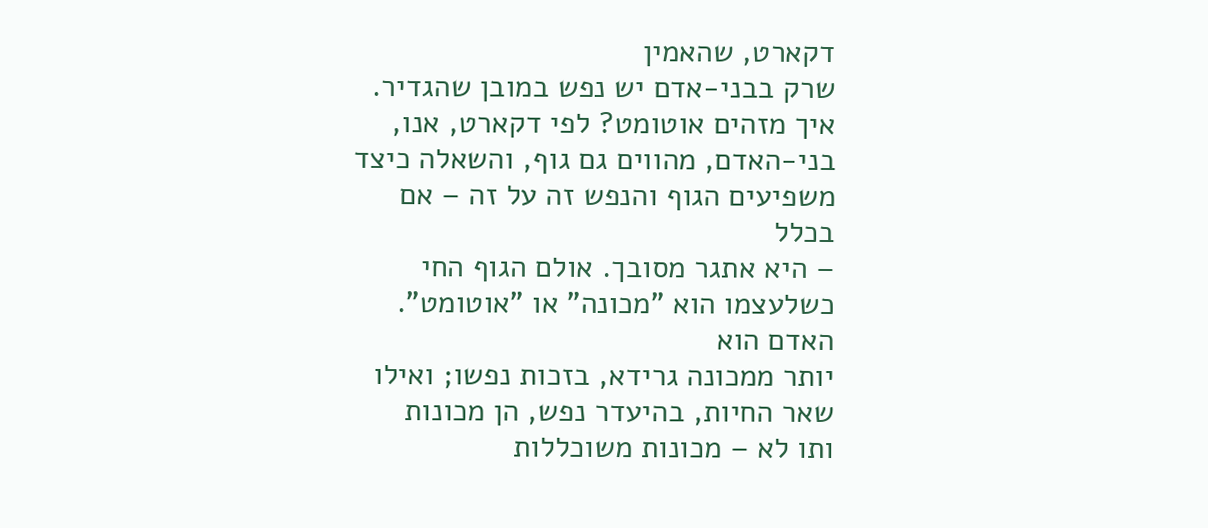דקארט, שהאמין
שרק בבני-אדם יש נפש במובן שהגדיר.
איך מזהים אוטומט? לפי דקארט, אנו,
בני-האדם, מהווים גם גוף, והשאלה כיצד משפיעים הגוף והנפש זה על זה – אם בכלל
– היא אתגר מסובך. אולם הגוף החי כשלעצמו הוא "מכונה" או "אוטומט". האדם הוא
יותר ממכונה גרידא, בזכות נפשו; ואילו שאר החיות, בהיעדר נפש, הן מכונות
ותו לא – מכונות משוכללות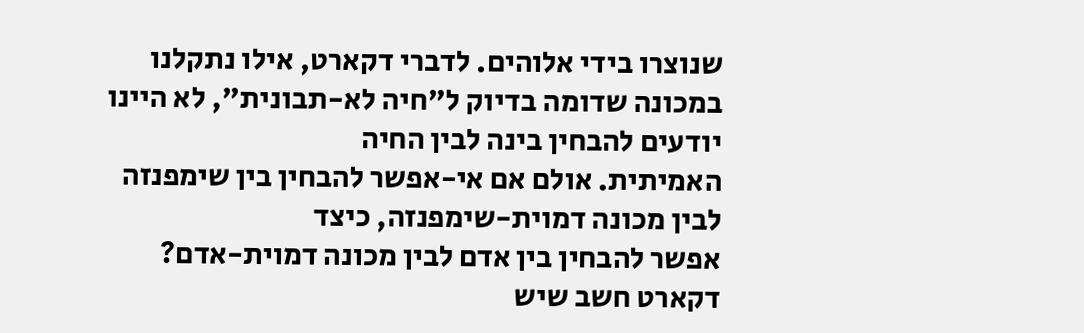שנוצרו בידי אלוהים. לדברי דקארט, אילו נתקלנו
במכונה שדומה בדיוק ל"חיה לא-תבונית", לא היינו יודעים להבחין בינה לבין החיה
האמיתית. אולם אם אי-אפשר להבחין בין שימפנזה לבין מכונה דמוית-שימפנזה, כיצד
אפשר להבחין בין אדם לבין מכונה דמוית-אדם? דקארט חשב שיש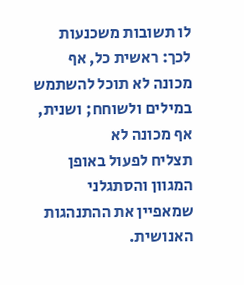לו תשובות משכנעות
לכך: ראשית כל, אף מכונה לא תוכל להשתמש במילים ולשוחח; ושנית, אף מכונה לא
תצליח לפעול באופן המגוון והסתגלני שמאפיין את ההתנהגות האנושית.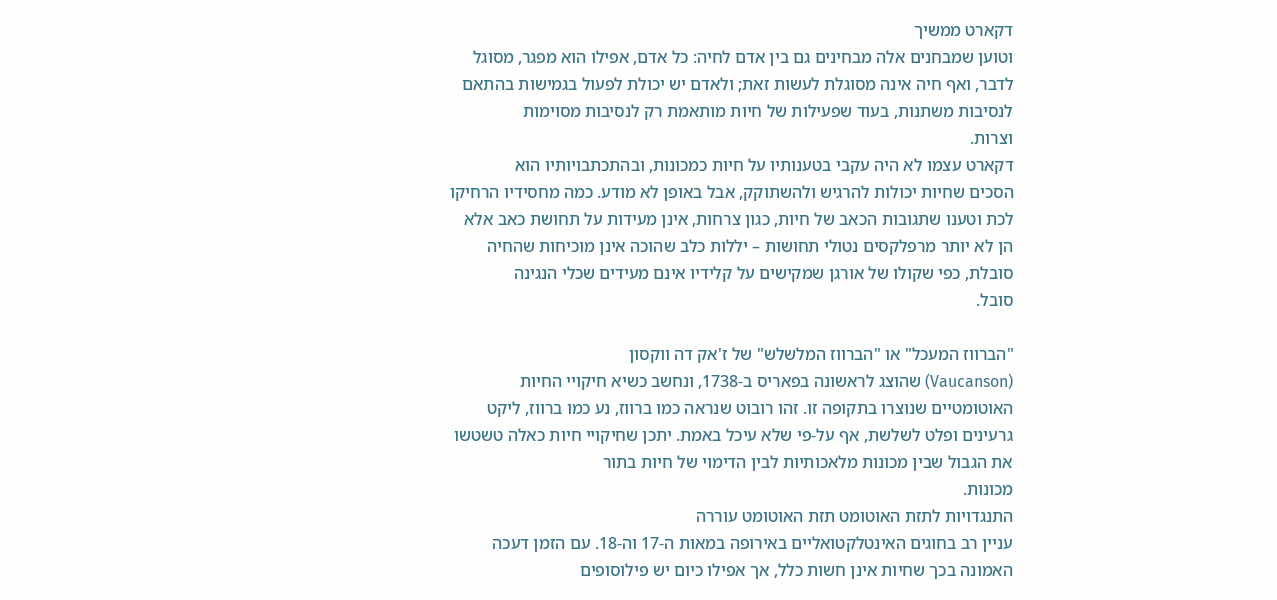דקארט ממשיך
וטוען שמבחנים אלה מבחינים גם בין אדם לחיה: כל אדם, אפילו הוא מפגר, מסוגל
לדבר, ואף חיה אינה מסוגלת לעשות זאת; ולאדם יש יכולת לפעול בגמישות בהתאם
לנסיבות משתנות, בעוד שפעילות של חיות מותאמת רק לנסיבות מסוימות
וצרות.
דקארט עצמו לא היה עקבי בטענותיו על חיות כמכונות, ובהתכתבויותיו הוא
הסכים שחיות יכולות להרגיש ולהשתוקק, אבל באופן לא מודע. כמה מחסידיו הרחיקו
לכת וטענו שתגובות הכאב של חיות, כגון צרחות, אינן מעידות על תחושת כאב אלא
הן לא יותר מרפלקסים נטולי תחושות – יללות כלב שהוכה אינן מוכיחות שהחיה
סובלת, כפי שקולו של אורגן שמקישים על קלידיו אינם מעידים שכלי הנגינה
סובל.

"הברווז המעכל" או "הברווז המלשלש" של ז'אק דה ווקסון
(Vaucanson) שהוצג לראשונה בפאריס ב-1738, ונחשב כשיא חיקויי החיות
האוטומטיים שנוצרו בתקופה זו. זהו רובוט שנראה כמו ברווז, נע כמו ברווז, ליקט
גרעינים ופלט לשלשת, אף על-פי שלא עיכל באמת. יתכן שחיקויי חיות כאלה טשטשו
את הגבול שבין מכונות מלאכותיות לבין הדימוי של חיות בתור
מכונות.
התנגדויות לתזת האוטומט תזת האוטומט עוררה
עניין רב בחוגים האינטלקטואליים באירופה במאות ה-17 וה-18. עם הזמן דעכה
האמונה בכך שחיות אינן חשות כלל, אך אפילו כיום יש פילוסופים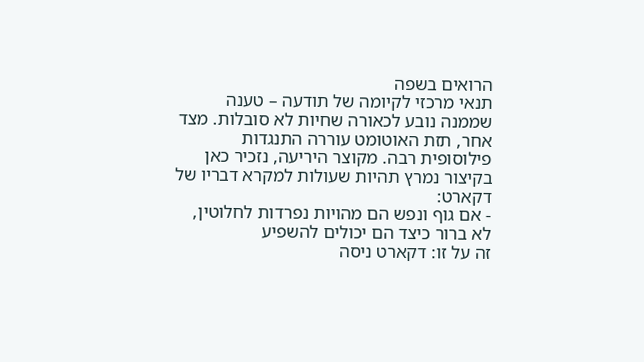הרואים בשפה
תנאי מרכזי לקיומה של תודעה – טענה שממנה נובע לכאורה שחיות לא סובלות. מצד
אחר, תזת האוטומט עוררה התנגדות פילוסופית רבה. מקוצר היריעה, נזכיר כאן
בקיצור נמרץ תהיות שעולות למקרא דבריו של דקארט:
- אם גוף ונפש הם מהויות נפרדות לחלוטין, לא ברור כיצד הם יכולים להשפיע
זה על זו: דקארט ניסה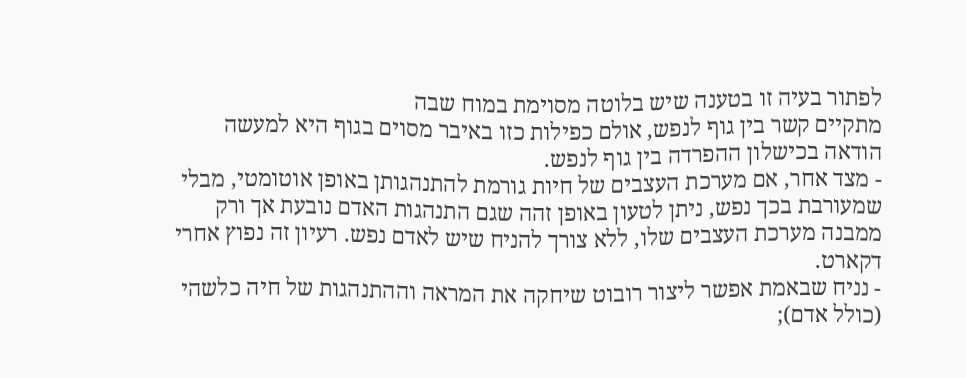לפתור בעיה זו בטענה שיש בלוטה מסוימת במוח שבה
מתקיים קשר בין גוף לנפש, אולם כפילות כזו באיבר מסוים בגוף היא למעשה
הודאה בכישלון ההפרדה בין גוף לנפש.
- מצד אחר, אם מערכת העצבים של חיות גורמת להתנהגותן באופן אוטומטי, מבלי
שמעורבת בכך נפש, ניתן לטעון באופן זהה שגם התנהגות האדם נובעת אך ורק
ממבנה מערכת העצבים שלו, ללא צורך להניח שיש לאדם נפש. רעיון זה נפוץ אחרי
דקארט.
- נניח שבאמת אפשר ליצור רובוט שיחקה את המראה וההתנהגות של חיה כלשהי
(כולל אדם);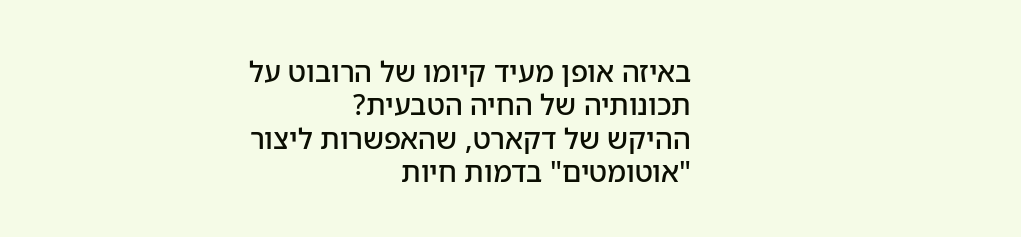באיזה אופן מעיד קיומו של הרובוט על תכונותיה של החיה הטבעית?
ההיקש של דקארט, שהאפשרות ליצור "אוטומטים" בדמות חיות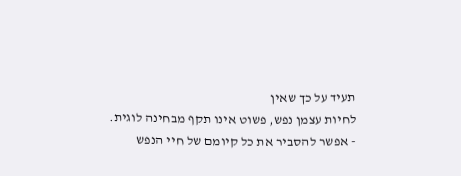תעיד על כך שאין
לחיות עצמן נפש, פשוט אינו תקף מבחינה לוגית.
- אפשר להסביר את כל קיומם של חיי הנפש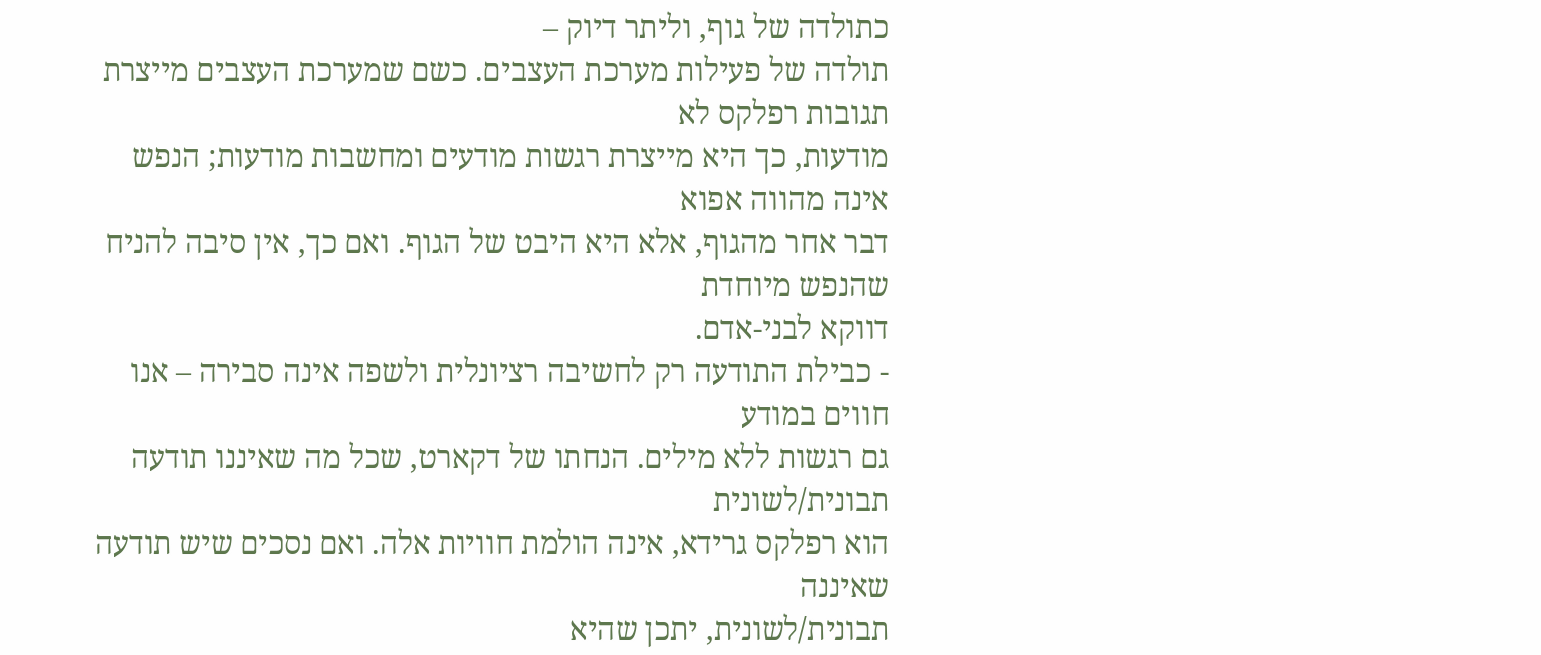כתולדה של גוף, וליתר דיוק –
תולדה של פעילות מערכת העצבים. כשם שמערכת העצבים מייצרת תגובות רפלקס לא
מודעות, כך היא מייצרת רגשות מודעים ומחשבות מודעות; הנפש אינה מהווה אפוא
דבר אחר מהגוף, אלא היא היבט של הגוף. ואם כך, אין סיבה להניח שהנפש מיוחדת
דווקא לבני-אדם.
- כבילת התודעה רק לחשיבה רציונלית ולשפה אינה סבירה – אנו חווים במודע
גם רגשות ללא מילים. הנחתו של דקארט, שכל מה שאיננו תודעה תבונית/לשונית
הוא רפלקס גרידא, אינה הולמת חוויות אלה. ואם נסכים שיש תודעה שאיננה
תבונית/לשונית, יתכן שהיא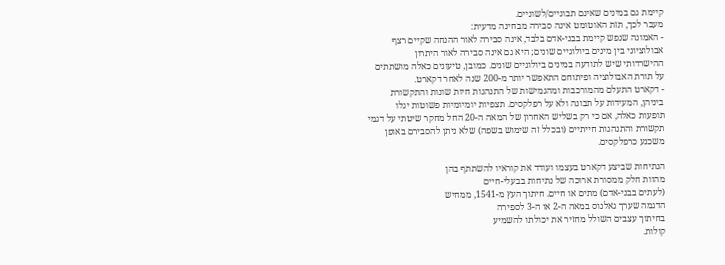קיימת גם במינים שאינם תבוניים/לשוניים.
מעבר לכך, תזת האוטומט אינה סבירה מבחינה מדעית:
- האמונה שנפש קיימת בבני-אדם בלבד, אינה סבירה לאור ההנחה שקיים רצף
אבולוציוני בין מינים ביולוגיים שונים; היא גם אינה סבירה לאור היתרון
ההישרדותי שיש לתודעה במינים ביולוגיים שונים. כמובן, טיעונים כאלה מושתתים
על תורת האבולוציה ופיתוחם התאפשר יותר מ-200 שנה לאחר דקארט.
- דקארט התעלם מהמורכבות ומהגמישות של התנהגות חיות שונות והתקשורת
ביניהן, המעידות על תבונה ולא על רפלקסים. תצפיות יומיומיות פשוטות יגלו
תופעות כאלה, אם כי רק בשליש האחרון של המאה ה-20 החל מחקר שיטתי על דגמי
תקשורת והתנהגות חייתיים (ובכלל זה שימוש בשפה) שלא ניתן להסבירם באופן
משכנע כרפלקסים.

הנתיחות שביצע דקארט בעצמו ועודד את קוראיו להשתתף בהן
מהוות חלק ממסורת ארוכה של נתיחות בבעלי-חיים
(לעתים בבני-אדם) מתים או חיים. חיתוך העץ מ-1541, ממחיש
הדגמה שערך גאלנוס במאה ה-2 או ה-3 לספירה
בחיתוך עצבים השולל מחזיר את יכולתו להשמיע
קולות.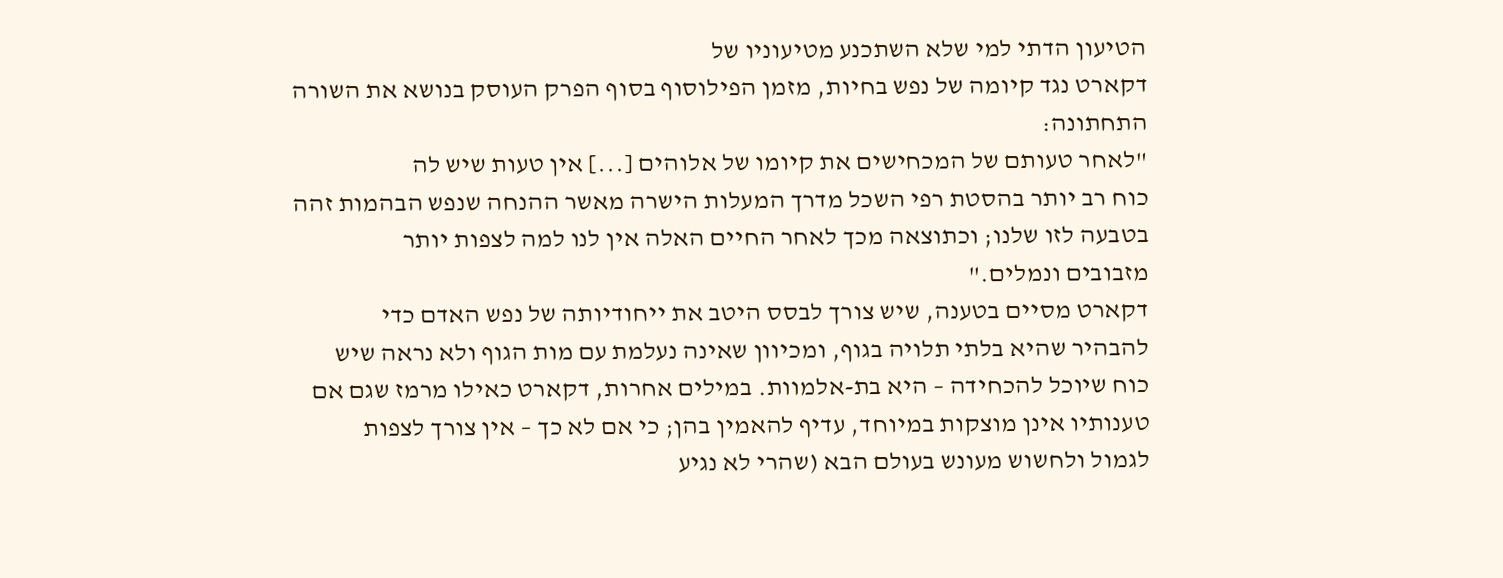הטיעון הדתי למי שלא השתכנע מטיעוניו של
דקארט נגד קיומה של נפש בחיות, מזמן הפילוסוף בסוף הפרק העוסק בנושא את השורה
התחתונה:
"לאחר טעותם של המכחישים את קיומו של אלוהים [...] אין טעות שיש לה
כוח רב יותר בהסטת רפי השכל מדרך המעלות הישרה מאשר ההנחה שנפש הבהמות זהה
בטבעה לזו שלנו; וכתוצאה מכך לאחר החיים האלה אין לנו למה לצפות יותר
מזבובים ונמלים."
דקארט מסיים בטענה, שיש צורך לבסס היטב את ייחודיותה של נפש האדם כדי
להבהיר שהיא בלתי תלויה בגוף, ומכיוון שאינה נעלמת עם מות הגוף ולא נראה שיש
כוח שיוכל להכחידה – היא בת-אלמוות. במילים אחרות, דקארט כאילו מרמז שגם אם
טענותיו אינן מוצקות במיוחד, עדיף להאמין בהן; כי אם לא כך – אין צורך לצפות
לגמול ולחשוש מעונש בעולם הבא (שהרי לא נגיע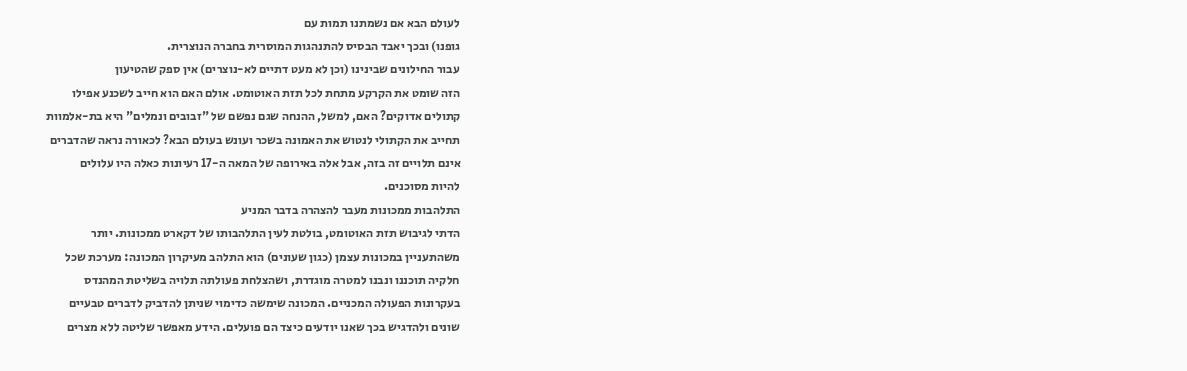לעולם הבא אם נשמתנו תמות עם
גופנו) ובכך יאבד הבסיס להתנהגות המוסרית בחברה הנוצרית.
עבור החילונים שבינינו (וכן לא מעט דתיים לא-נוצרים) אין ספק שהטיעון
הזה שומט את הקרקע מתחת לכל תזת האוטומט. אולם האם הוא חייב לשכנע אפילו
קתולים אדוקים? האם, למשל, ההנחה שגם נפשם של "זבובים ונמלים" היא בת-אלמוות
תחייב את הקתולי לנטוש את האמונה בשכר ועונש בעולם הבא? לכאורה נראה שהדברים
אינם תלויים זה בזה, אבל אלה באירופה של המאה ה-17 רעיונות כאלה היו עלולים
להיות מסוכנים.
התלהבות ממכונות מעבר להצהרה בדבר המניע
הדתי לגיבוש תזת האוטומט, בולטת לעין התלהבותו של דקארט ממכונות. יותר
משהתעניין במכונות עצמן (כגון שעונים) הוא התלהב מעיקרון המכונה: מערכת שכל
חלקיה תוכננו ונבנו למטרה מוגדרת, ושהצלחת פעולתה תלויה בשליטת המהנדס
בעקרונות הפעולה המכניים. המכונה שימשה כדימוי שניתן להדביק לדברים טבעיים
שונים ולהדגיש בכך שאנו יודעים כיצד הם פועלים. הידע מאפשר שליטה ללא מצרים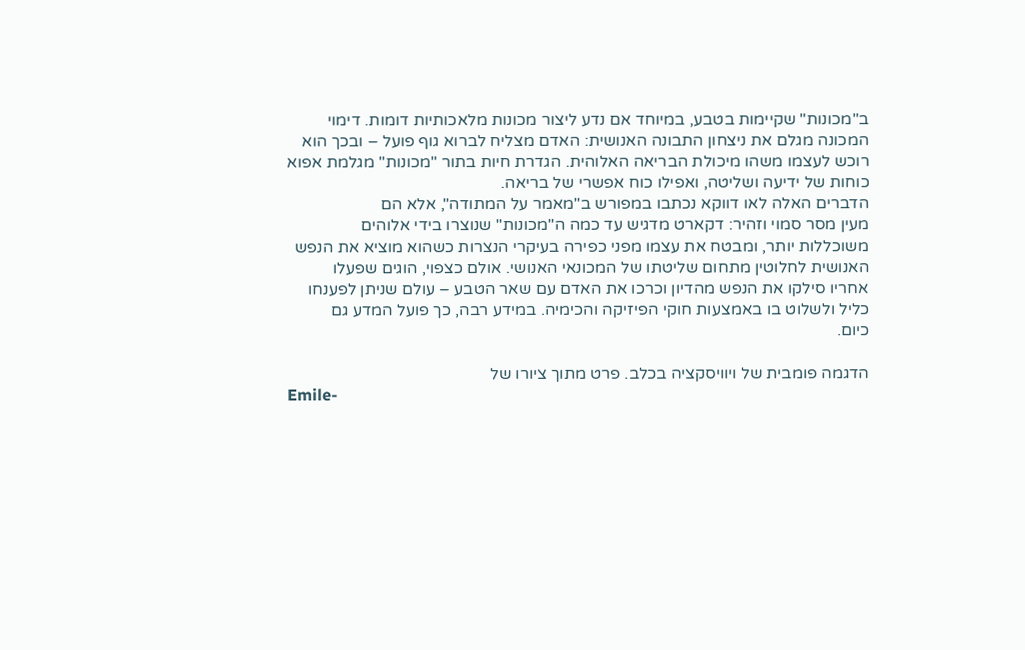ב"מכונות" שקיימות בטבע, במיוחד אם נדע ליצור מכונות מלאכותיות דומות. דימוי
המכונה מגלם את ניצחון התבונה האנושית: האדם מצליח לברוא גוף פועל – ובכך הוא
רוכש לעצמו משהו מיכולת הבריאה האלוהית. הגדרת חיות בתור "מכונות" מגלמת אפוא
כוחות של ידיעה ושליטה, ואפילו כוח אפשרי של בריאה.
הדברים האלה לאו דווקא נכתבו במפורש ב"מאמר על המתודה", אלא הם
מעין מסר סמוי וזהיר: דקארט מדגיש עד כמה ה"מכונות" שנוצרו בידי אלוהים
משוכללות יותר, ומבטח את עצמו מפני כפירה בעיקרי הנצרות כשהוא מוציא את הנפש
האנושית לחלוטין מתחום שליטתו של המכונאי האנושי. אולם כצפוי, הוגים שפעלו
אחריו סילקו את הנפש מהדיון וכרכו את האדם עם שאר הטבע – עולם שניתן לפענחו
כליל ולשלוט בו באמצעות חוקי הפיזיקה והכימיה. במידע רבה, כך פועל המדע גם
כיום.

הדגמה פומבית של ויוויסקציה בכלב. פרט מתוך ציורו של
Emile-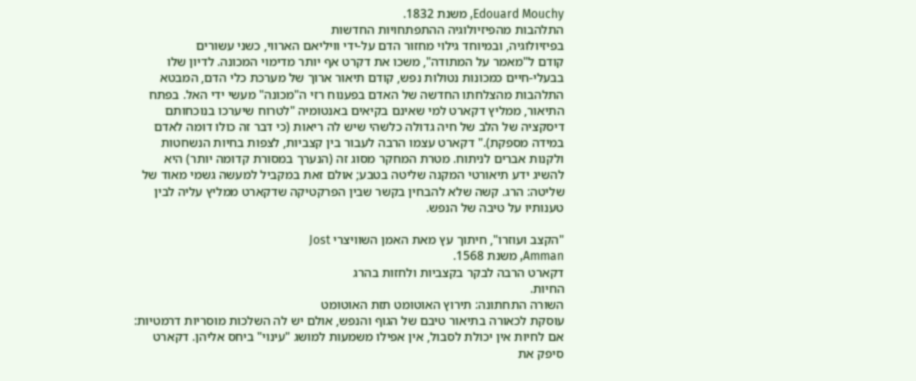Edouard Mouchy, משנת 1832.
התלהבות מהפיזיולוגיה ההתפתחויות החדשות
בפיזיולוגיה, ובמיוחד גילוי מחזור הדם על-ידי וויליאם הארווי, כשני עשורים
קודם ל"מאמר על המתודה", משכו את דקרט אף יותר מדימוי המכונה. לדיון שלו
בבעלי-חיים כמכונות נטולות נפש, קודם תיאור ארוך של מערכת כלי הדם, המבטא
התלהבות מהצלחתו החדשה של האדם בפענוח רזי ה"מכונה" מעשי ידי האל. בפתח
התיאור, ממליץ דקארט למי שאינם בקיאים באנטומיה "לטרוח שיערכו בנוכחותם
דיסקציה של הלב של חיה גדולה כלשהי שיש לה ריאות (כי דבר זה כולו דומה לאדם
במידה מספקת)." דקארט עצמו הרבה לעבור בין קצביות, לצפות בחיות הנשחטות
ולקנות אברים לניתוח. מטרת המחקר מסוג זה (הנערך במסורת קדומה יותר) היא
להשיג ידע תיאורטי המקנה שליטה בטבע; אולם זאת במקביל למעשה גשמי מאוד של
שליטה: הרג. קשה שלא להבחין בקשר שבין הפרקטיקה שדקארט ממליץ עליה לבין
טענותיו על טיבה של הנפש.

"הקצב ועוזרו", חיתוך עץ מאת האמן השוויצרי Jost
Amman, משנת 1568.
דקארט הרבה לבקר בקצביות ולחזות בהרג
החיות.
השורה התחתונה: תירוץ האוטומט תזת האוטומט
עוסקת לכאורה בתיאור טיבם של הגוף והנפש, אולם יש לה השלכות מוסריות דרמטיות:
אם לחיות אין יכולת לסבול, אין אפילו משמעות למושג "עינוי" ביחס אליהן. דקארט
סיפק את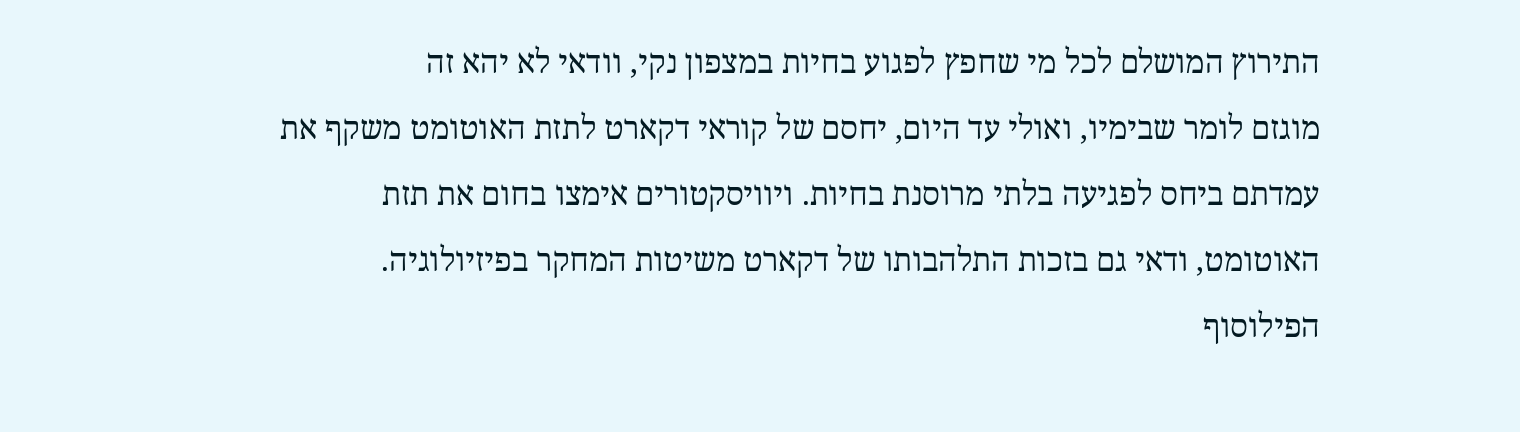התירוץ המושלם לכל מי שחפץ לפגוע בחיות במצפון נקי, וודאי לא יהא זה
מוגזם לומר שבימיו, ואולי עד היום, יחסם של קוראי דקארט לתזת האוטומט משקף את
עמדתם ביחס לפגיעה בלתי מרוסנת בחיות. ויוויסקטורים אימצו בחום את תזת
האוטומט, ודאי גם בזכות התלהבותו של דקארט משיטות המחקר בפיזיולוגיה.
הפילוסוף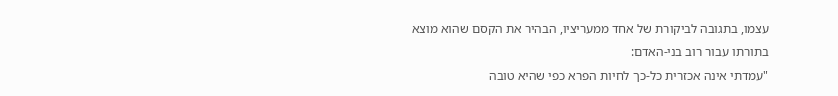עצמו, בתגובה לביקורת של אחד ממעריציו, הבהיר את הקסם שהוא מוצא
בתורתו עבור רוב בני-האדם:
"עמדתי אינה אכזרית כל-כך לחיות הפרא כפי שהיא טובה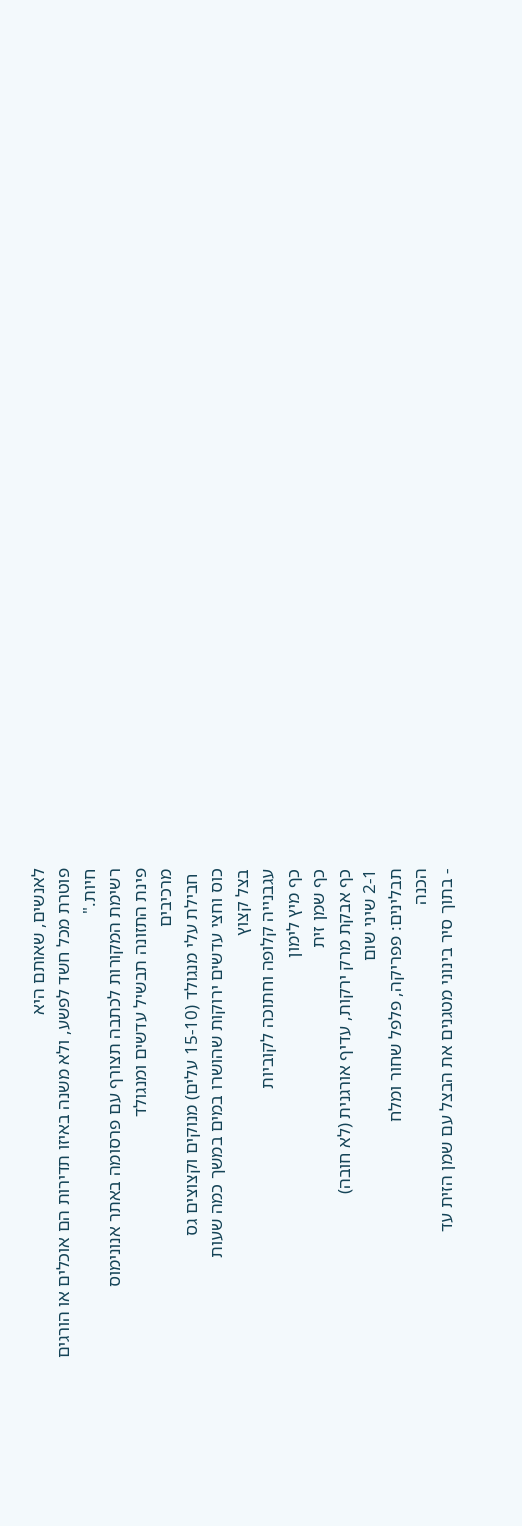לאנשים, שאותם היא
פוטרת מכל חשד לפשע, ולא משנה באיזו תדירות הם אוכלים או הורגים
חיות."
רשימת המקורות לכתבה תצורף עם פרסומה באתר אנונימוס
פינת התזונה תבשיל עדשים ומנגולד
מרכיבים
 חבילת עלי מנגולד (15-10 עלים) מנוקים וקצוצים גס
כוס וחצי עדשים ירוקות שהושרו במים במשך כמה שעות
בצל קצוץ
עגבנייה קלופה וחתוכה לקוביות
כף מיץ לימון
כף שמן זית
כף אבקת מרק ירקות, עדיף אורגנית (לא חובה)
2-1 שיני שום
תבלינים: פפריקה, פלפל שחור ומלח
הכנה
- בתוך סיר בינוני מטגנים את הבצל עם שמן הזית עד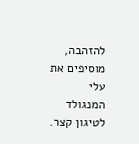להזהבה, מוסיפים את עלי
המנגולד לטיגון קצר.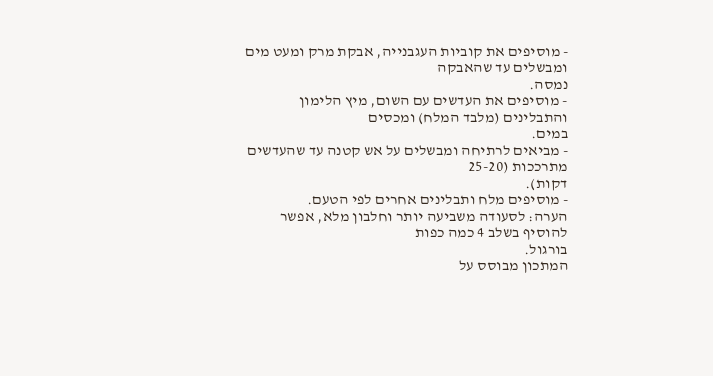- מוסיפים את קוביות העגבנייה, אבקת מרק ומעט מים ומבשלים עד שהאבקה
נמסה.
- מוסיפים את העדשים עם השום, מיץ הלימון והתבלינים (מלבד המלח) ומכסים
במים.
- מביאים לרתיחה ומבשלים על אש קטנה עד שהעדשים מתרככות (25-20
דקות).
- מוסיפים מלח ותבלינים אחרים לפי הטעם.
הערה: לסעודה משביעה יותר וחלבון מלא, אפשר להוסיף בשלב 4 כמה כפות
בורגול.
המתכון מבוסס על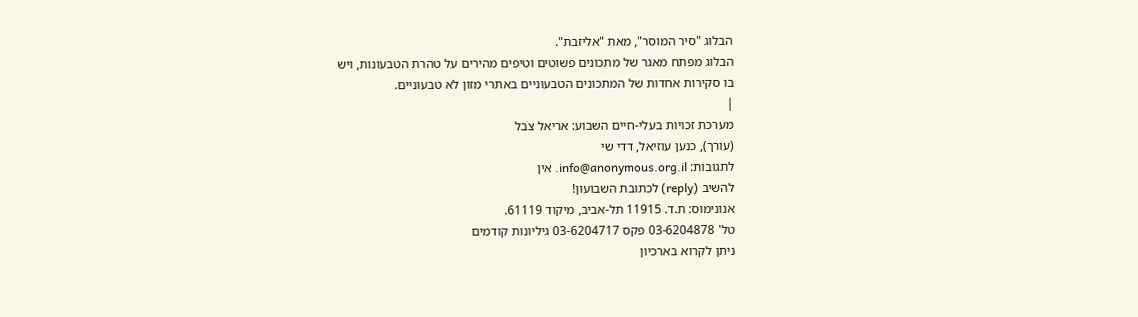הבלוג "סיר המוסר", מאת "אליזבת".
הבלוג מפתח מאגר של מתכונים פשוטים וטיפים מהירים על טהרת הטבעונות, ויש
בו סקירות אחדות של המתכונים הטבעוניים באתרי מזון לא טבעוניים.
|
מערכת זכויות בעלי-חיים השבוע: אריאל צֹבל
(עורך), כנען עוזיאל, דדי שי
לתגובות: info@anonymous.org.il. אין
להשיב (reply) לכתובת השבועון!
אנונימוס: ת.ד. 11915 תל-אביב, מיקוד 61119.
טל' 03-6204878 פקס 03-6204717 גיליונות קודמים
ניתן לקרוא בארכיון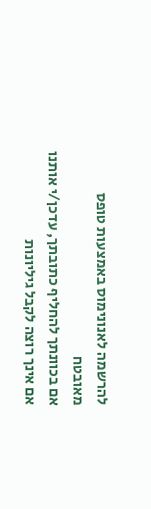להרשמה לאנונימוס באמצעות טופס
מאובטח
אם בכוונתך להחליף כתובתך, עדכן/י אותנו
אם אינך רוצה לקבל גיליונות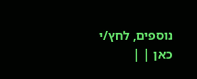נוספים, לחץ/י
כאן | |